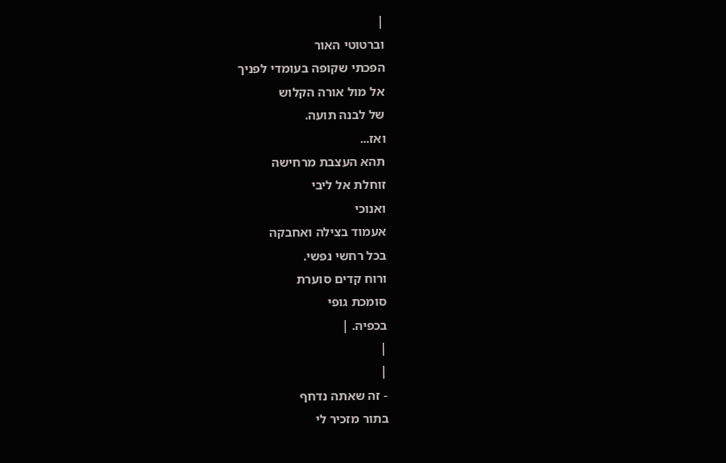|
וברטוטי האור
הפכתי שקופה בעומדי לפניך
אל מול אורה הקלוש
של לבנה תועה.
ואז...
תהא העצבת מרחישה
זוחלת אל ליבי
ואנוכי
אעמוד בצילה ואחבקה
בכל רחשי נפשי.
ורוח קדים סוערת
סומכת גופי
בכפיה. |
|
|
- זה שאתה נדחף
בתור מזכיר לי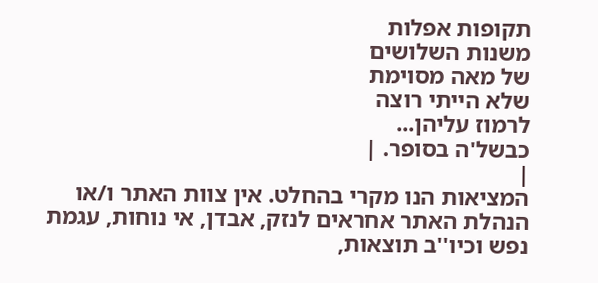תקופות אפלות
משנות השלושים
של מאה מסוימת
שלא הייתי רוצה
לרמוז עליהן...
כבשל'ה בסופר. |
|
המציאות הנו מקרי בהחלט. אין צוות האתר ו/או
הנהלת האתר אחראים לנזק, אבדן, אי נוחות, עגמת
נפש וכיו''ב תוצאות,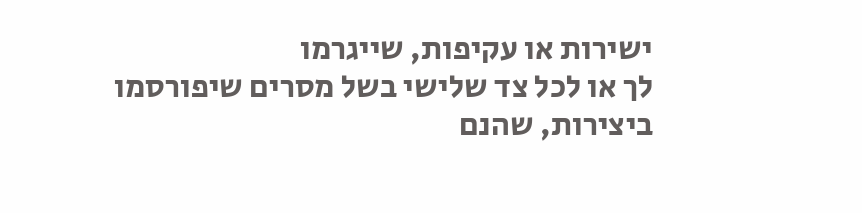ישירות או עקיפות, שייגרמו
לך או לכל צד שלישי בשל מסרים שיפורסמו
ביצירות, שהנם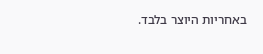באחריות היוצר בלבד.